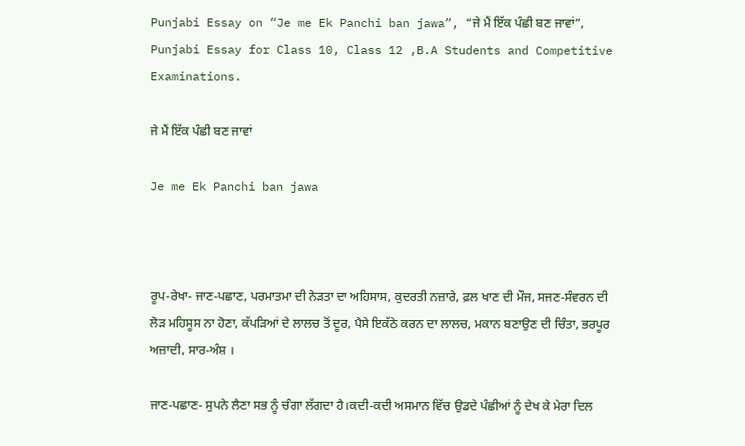Punjabi Essay on “Je me Ek Panchi ban jawa”, “ਜੇ ਮੈਂ ਇੱਕ ਪੰਛੀ ਬਣ ਜਾਵਾਂ”, Punjabi Essay for Class 10, Class 12 ,B.A Students and Competitive Examinations.

ਜੇ ਮੈਂ ਇੱਕ ਪੰਛੀ ਬਣ ਜਾਵਾਂ

Je me Ek Panchi ban jawa



ਰੂਪ-ਰੇਖਾ- ਜਾਣ-ਪਛਾਣ, ਪਰਮਾਤਮਾ ਦੀ ਨੇੜਤਾ ਦਾ ਅਹਿਸਾਸ, ਕੁਦਰਤੀ ਨਜ਼ਾਰੇ, ਫ਼ਲ ਖਾਣ ਦੀ ਮੌਜ, ਸਜਣ-ਸੰਵਰਨ ਦੀ ਲੋੜ ਮਹਿਸੂਸ ਨਾ ਹੋਣਾ, ਕੱਪੜਿਆਂ ਦੇ ਲਾਲਚ ਤੋਂ ਦੂਰ, ਪੈਸੇ ਇਕੱਠੇ ਕਰਨ ਦਾ ਲਾਲਚ, ਮਕਾਨ ਬਣਾਉਣ ਦੀ ਚਿੰਤਾ, ਭਰਪੂਰ ਅਜ਼ਾਦੀ, ਸਾਰ-ਅੰਸ਼ ।

ਜਾਣ-ਪਛਾਣ- ਸੁਪਨੇ ਲੈਣਾ ਸਭ ਨੂੰ ਚੰਗਾ ਲੱਗਦਾ ਹੈ।ਕਦੀ-ਕਦੀ ਅਸਮਾਨ ਵਿੱਚ ਉਡਦੇ ਪੰਛੀਆਂ ਨੂੰ ਦੇਖ ਕੇ ਮੇਰਾ ਦਿਲ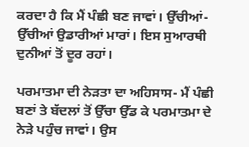ਕਰਦਾ ਹੈ ਕਿ ਮੈਂ ਪੰਛੀ ਬਣ ਜਾਵਾਂ। ਉੱਚੀਆਂ-ਉੱਚੀਆਂ ਉਡਾਰੀਆਂ ਮਾਰਾਂ। ਇਸ ਸੁਆਰਥੀ ਦੁਨੀਆਂ ਤੋਂ ਦੂਰ ਰਹਾਂ।

ਪਰਮਾਤਮਾ ਦੀ ਨੇੜਤਾ ਦਾ ਅਹਿਸਾਸ- ਮੈਂ ਪੰਛੀ ਬਣਾਂ ਤੇ ਬੱਦਲਾਂ ਤੋਂ ਉੱਚਾ ਉੱਡ ਕੇ ਪਰਮਾਤਮਾ ਦੇ ਨੇੜੇ ਪਹੁੰਚ ਜਾਵਾਂ। ਉਸ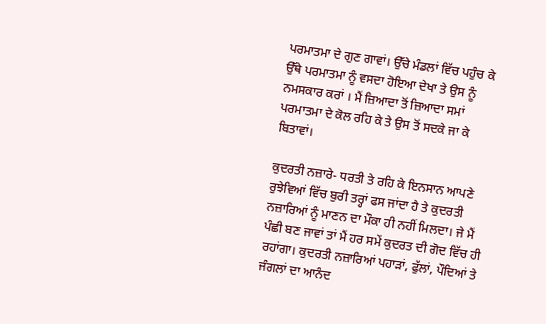ਪਰਮਾਤਮਾ ਦੇ ਗੁਣ ਗਾਵਾਂ। ਉੱਚੇ ਮੰਡਲਾਂ ਵਿੱਚ ਪਹੁੰਚ ਕੇ ਉੱਥੇ ਪਰਮਾਤਮਾ ਨੂੰ ਵਸਦਾ ਹੋਇਆ ਦੇਖਾ ਤੇ ਉਸ ਨੂੰ ਨਮਸਕਾਰ ਕਰਾਂ । ਮੈਂ ਜ਼ਿਆਦਾ ਤੋਂ ਜ਼ਿਆਦਾ ਸਮਾਂ ਪਰਮਾਤਮਾ ਦੇ ਕੋਲ ਰਹਿ ਕੇ ਤੇ ਉਸ ਤੋਂ ਸਦਕੇ ਜਾ ਕੇ ਬਿਤਾਵਾਂ।

ਕੁਦਰਤੀ ਨਜ਼ਾਰੇ- ਧਰਤੀ ਤੇ ਰਹਿ ਕੇ ਇਨਸਾਨ ਆਪਣੇ ਰੁਝੇਵਿਆਂ ਵਿੱਚ ਬੁਰੀ ਤਰ੍ਹਾਂ ਫਸ ਜਾਂਦਾ ਹੈ ਤੇ ਕੁਦਰਤੀ ਨਜ਼ਾਰਿਆਂ ਨੂੰ ਮਾਣਨ ਦਾ ਮੌਕਾ ਹੀ ਨਹੀਂ ਮਿਲਦਾ। ਜੇ ਮੈਂ ਪੰਛੀ ਬਣ ਜਾਵਾਂ ਤਾਂ ਮੈਂ ਹਰ ਸਮੇਂ ਕੁਦਰਤ ਦੀ ਗੋਦ ਵਿੱਚ ਹੀ ਰਹਾਂਗਾ। ਕੁਦਰਤੀ ਨਜ਼ਾਰਿਆਂ ਪਹਾੜਾਂ, ਫੁੱਲਾਂ, ਪੌਦਿਆਂ ਤੇ ਜੰਗਲਾਂ ਦਾ ਆਨੰਦ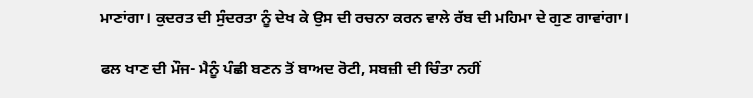ਮਾਣਾਂਗਾ। ਕੁਦਰਤ ਦੀ ਸੁੰਦਰਤਾ ਨੂੰ ਦੇਖ ਕੇ ਉਸ ਦੀ ਰਚਨਾ ਕਰਨ ਵਾਲੇ ਰੱਬ ਦੀ ਮਹਿਮਾ ਦੇ ਗੁਣ ਗਾਵਾਂਗਾ।

ਫਲ ਖਾਣ ਦੀ ਮੌਜ- ਮੈਨੂੰ ਪੰਛੀ ਬਣਨ ਤੋਂ ਬਾਅਦ ਰੋਟੀ, ਸਬਜ਼ੀ ਦੀ ਚਿੰਤਾ ਨਹੀਂ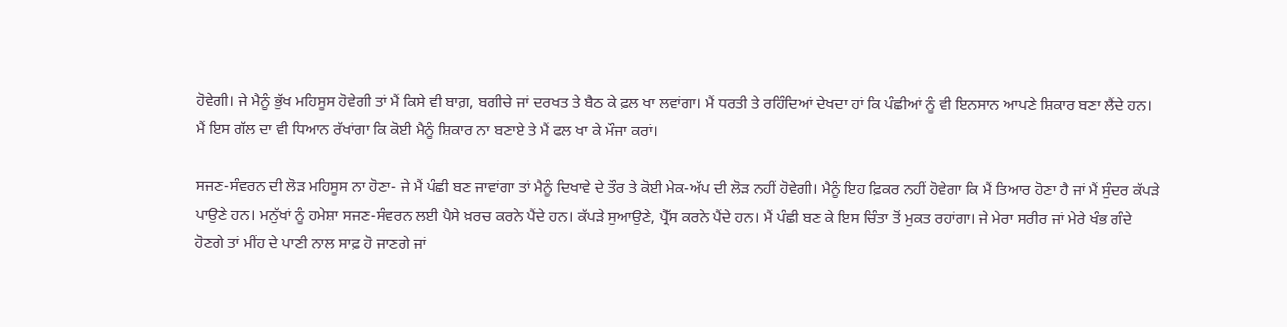ਹੋਵੇਗੀ। ਜੇ ਮੈਨੂੰ ਭੁੱਖ ਮਹਿਸੂਸ ਹੋਵੇਗੀ ਤਾਂ ਮੈਂ ਕਿਸੇ ਵੀ ਬਾਗ਼, ਬਗੀਚੇ ਜਾਂ ਦਰਖਤ ਤੇ ਬੈਠ ਕੇ ਫ਼ਲ ਖਾ ਲਵਾਂਗਾ। ਮੈਂ ਧਰਤੀ ਤੇ ਰਹਿੰਦਿਆਂ ਦੇਖਦਾ ਹਾਂ ਕਿ ਪੰਛੀਆਂ ਨੂੰ ਵੀ ਇਨਸਾਨ ਆਪਣੇ ਸ਼ਿਕਾਰ ਬਣਾ ਲੈਂਦੇ ਹਨ। ਮੈਂ ਇਸ ਗੱਲ ਦਾ ਵੀ ਧਿਆਨ ਰੱਖਾਂਗਾ ਕਿ ਕੋਈ ਮੈਨੂੰ ਸ਼ਿਕਾਰ ਨਾ ਬਣਾਏ ਤੇ ਮੈਂ ਫਲ ਖਾ ਕੇ ਮੌਜਾ ਕਰਾਂ।

ਸਜਣ-ਸੰਵਰਨ ਦੀ ਲੋੜ ਮਹਿਸੂਸ ਨਾ ਹੋਣਾ- ਜੇ ਮੈਂ ਪੰਛੀ ਬਣ ਜਾਵਾਂਗਾ ਤਾਂ ਮੈਨੂੰ ਦਿਖਾਵੇ ਦੇ ਤੌਰ ਤੇ ਕੋਈ ਮੇਕ-ਅੱਪ ਦੀ ਲੋੜ ਨਹੀਂ ਹੋਵੇਗੀ। ਮੈਨੂੰ ਇਹ ਫ਼ਿਕਰ ਨਹੀਂ ਹੋਵੇਗਾ ਕਿ ਮੈਂ ਤਿਆਰ ਹੋਣਾ ਹੈ ਜਾਂ ਮੈਂ ਸੁੰਦਰ ਕੱਪੜੇ ਪਾਉਣੇ ਹਨ। ਮਨੁੱਖਾਂ ਨੂੰ ਹਮੇਸ਼ਾ ਸਜਣ-ਸੰਵਰਨ ਲਈ ਪੈਸੇ ਖ਼ਰਚ ਕਰਨੇ ਪੈਂਦੇ ਹਨ। ਕੱਪੜੇ ਸੁਆਉਣੇ, ਪ੍ਰੈੱਸ ਕਰਨੇ ਪੈਂਦੇ ਹਨ। ਮੈਂ ਪੰਛੀ ਬਣ ਕੇ ਇਸ ਚਿੰਤਾ ਤੋਂ ਮੁਕਤ ਰਹਾਂਗਾ। ਜੇ ਮੇਰਾ ਸਰੀਰ ਜਾਂ ਮੇਰੇ ਖੰਭ ਗੰਦੇ ਹੋਣਗੇ ਤਾਂ ਮੀਂਹ ਦੇ ਪਾਣੀ ਨਾਲ ਸਾਫ਼ ਹੋ ਜਾਣਗੇ ਜਾਂ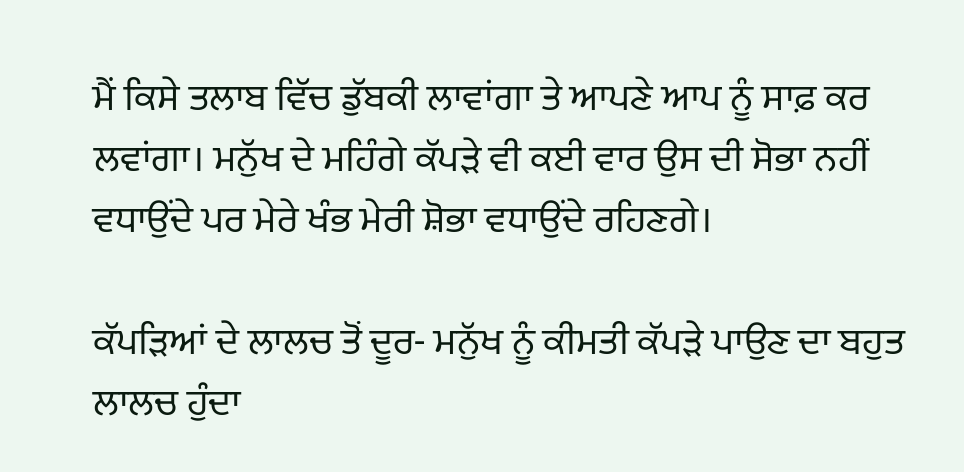ਮੈਂ ਕਿਸੇ ਤਲਾਬ ਵਿੱਚ ਡੁੱਬਕੀ ਲਾਵਾਂਗਾ ਤੇ ਆਪਣੇ ਆਪ ਨੂੰ ਸਾਫ਼ ਕਰ ਲਵਾਂਗਾ। ਮਨੁੱਖ ਦੇ ਮਹਿੰਗੇ ਕੱਪੜੇ ਵੀ ਕਈ ਵਾਰ ਉਸ ਦੀ ਸੋਭਾ ਨਹੀਂ ਵਧਾਉਂਦੇ ਪਰ ਮੇਰੇ ਖੰਭ ਮੇਰੀ ਸ਼ੋਭਾ ਵਧਾਉਂਦੇ ਰਹਿਣਗੇ।

ਕੱਪੜਿਆਂ ਦੇ ਲਾਲਚ ਤੋਂ ਦੂਰ- ਮਨੁੱਖ ਨੂੰ ਕੀਮਤੀ ਕੱਪੜੇ ਪਾਉਣ ਦਾ ਬਹੁਤ ਲਾਲਚ ਹੁੰਦਾ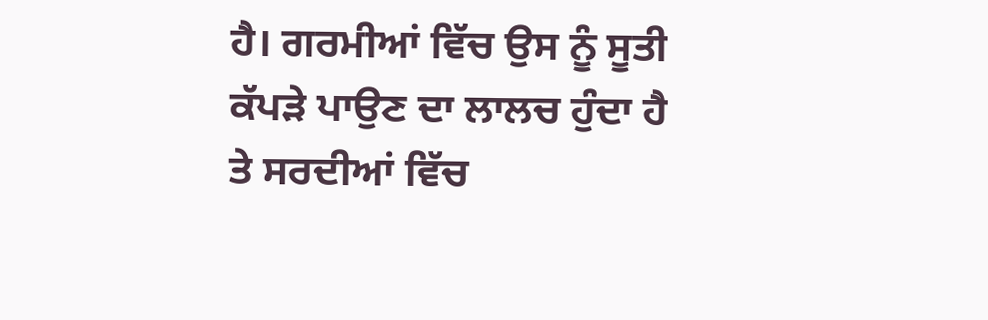ਹੈ। ਗਰਮੀਆਂ ਵਿੱਚ ਉਸ ਨੂੰ ਸੂਤੀ ਕੱਪੜੇ ਪਾਉਣ ਦਾ ਲਾਲਚ ਹੁੰਦਾ ਹੈ ਤੇ ਸਰਦੀਆਂ ਵਿੱਚ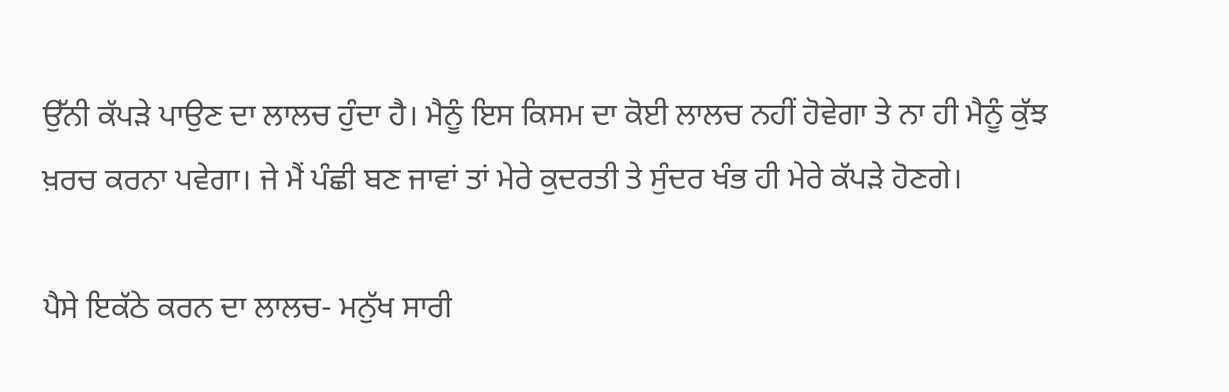ਉੱਨੀ ਕੱਪੜੇ ਪਾਉਣ ਦਾ ਲਾਲਚ ਹੁੰਦਾ ਹੈ। ਮੈਨੂੰ ਇਸ ਕਿਸਮ ਦਾ ਕੋਈ ਲਾਲਚ ਨਹੀਂ ਹੋਵੇਗਾ ਤੇ ਨਾ ਹੀ ਮੈਨੂੰ ਕੁੱਝ ਖ਼ਰਚ ਕਰਨਾ ਪਵੇਗਾ। ਜੇ ਮੈਂ ਪੰਛੀ ਬਣ ਜਾਵਾਂ ਤਾਂ ਮੇਰੇ ਕੁਦਰਤੀ ਤੇ ਸੁੰਦਰ ਖੰਭ ਹੀ ਮੇਰੇ ਕੱਪੜੇ ਹੋਣਗੇ।

ਪੈਸੇ ਇਕੱਠੇ ਕਰਨ ਦਾ ਲਾਲਚ- ਮਨੁੱਖ ਸਾਰੀ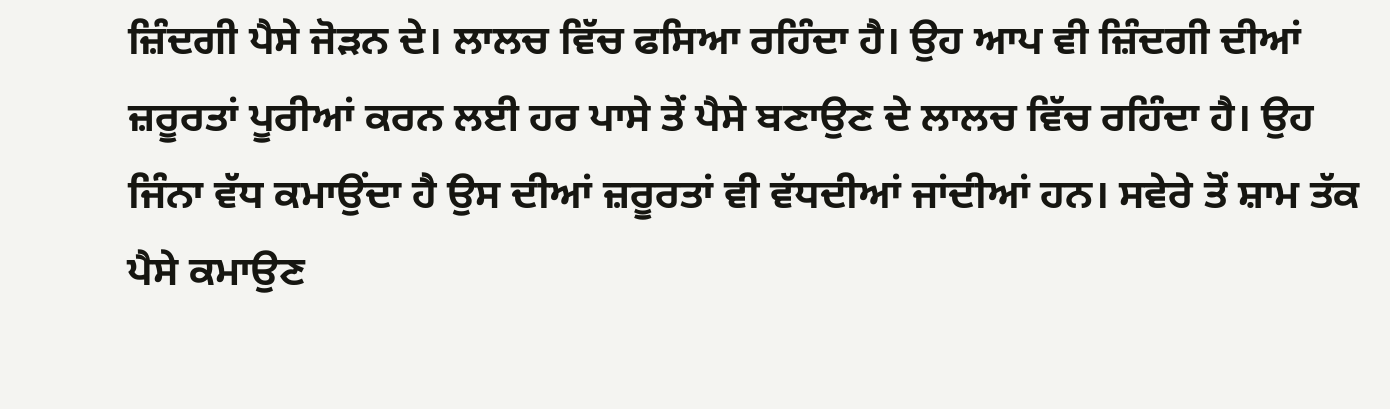ਜ਼ਿੰਦਗੀ ਪੈਸੇ ਜੋੜਨ ਦੇ। ਲਾਲਚ ਵਿੱਚ ਫਸਿਆ ਰਹਿੰਦਾ ਹੈ। ਉਹ ਆਪ ਵੀ ਜ਼ਿੰਦਗੀ ਦੀਆਂ ਜ਼ਰੂਰਤਾਂ ਪੂਰੀਆਂ ਕਰਨ ਲਈ ਹਰ ਪਾਸੇ ਤੋਂ ਪੈਸੇ ਬਣਾਉਣ ਦੇ ਲਾਲਚ ਵਿੱਚ ਰਹਿੰਦਾ ਹੈ। ਉਹ ਜਿੰਨਾ ਵੱਧ ਕਮਾਉਂਦਾ ਹੈ ਉਸ ਦੀਆਂ ਜ਼ਰੂਰਤਾਂ ਵੀ ਵੱਧਦੀਆਂ ਜਾਂਦੀਆਂ ਹਨ। ਸਵੇਰੇ ਤੋਂ ਸ਼ਾਮ ਤੱਕ ਪੈਸੇ ਕਮਾਉਣ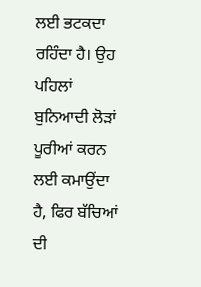ਲਈ ਭਟਕਦਾ ਰਹਿੰਦਾ ਹੈ। ਉਹ ਪਹਿਲਾਂ ਬੁਨਿਆਦੀ ਲੋੜਾਂ ਪੂਰੀਆਂ ਕਰਨ ਲਈ ਕਮਾਉਂਦਾ ਹੈ, ਫਿਰ ਬੱਚਿਆਂ ਦੀ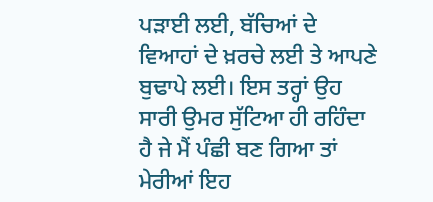ਪੜਾਈ ਲਈ, ਬੱਚਿਆਂ ਦੇ ਵਿਆਹਾਂ ਦੇ ਖ਼ਰਚੇ ਲਈ ਤੇ ਆਪਣੇ ਬੁਢਾਪੇ ਲਈ। ਇਸ ਤਰ੍ਹਾਂ ਉਹ ਸਾਰੀ ਉਮਰ ਸੁੱਟਿਆ ਹੀ ਰਹਿੰਦਾ ਹੈ ਜੇ ਮੈਂ ਪੰਛੀ ਬਣ ਗਿਆ ਤਾਂ ਮੇਰੀਆਂ ਇਹ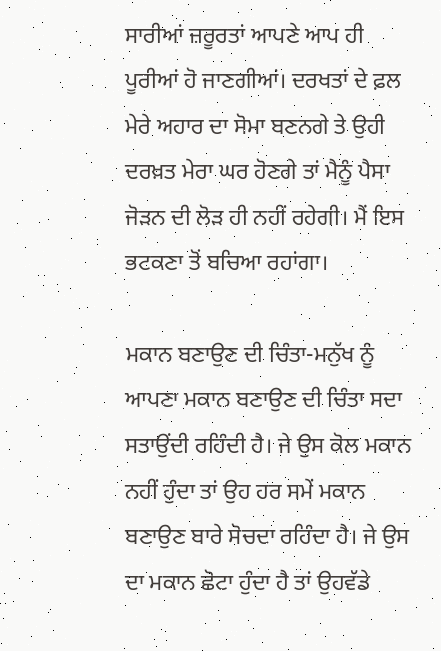ਸਾਰੀਆਂ ਜ਼ਰੂਰਤਾਂ ਆਪਣੇ ਆਪ ਹੀ ਪੂਰੀਆਂ ਹੋ ਜਾਣਗੀਆਂ। ਦਰਖਤਾਂ ਦੇ ਫ਼ਲ ਮੇਰੇ ਅਹਾਰ ਦਾ ਸੋਮਾ ਬਣਨਗੇ ਤੇ ਉਹੀ ਦਰਖ਼ਤ ਮੇਰਾ ਘਰ ਹੋਣਗੇ ਤਾਂ ਮੈਨੂੰ ਪੈਸਾ ਜੋੜਨ ਦੀ ਲੋੜ ਹੀ ਨਹੀਂ ਰਹੇਗੀ। ਮੈਂ ਇਸ ਭਟਕਣਾ ਤੋਂ ਬਚਿਆ ਰਹਾਂਗਾ।

ਮਕਾਨ ਬਣਾਉਣ ਦੀ ਚਿੰਤਾ-ਮਨੁੱਖ ਨੂੰ ਆਪਣਾ ਮਕਾਨ ਬਣਾਉਣ ਦੀ ਚਿੰਤਾ ਸਦਾ ਸਤਾਉਂਦੀ ਰਹਿੰਦੀ ਹੈ। ਜੇ ਉਸ ਕੋਲ ਮਕਾਨ ਨਹੀਂ ਹੁੰਦਾ ਤਾਂ ਉਹ ਹਰ ਸਮੇਂ ਮਕਾਨ ਬਣਾਉਣ ਬਾਰੇ ਸੋਚਦਾ ਰਹਿੰਦਾ ਹੈ। ਜੇ ਉਸ ਦਾ ਮਕਾਨ ਛੋਟਾ ਹੁੰਦਾ ਹੈ ਤਾਂ ਉਹਵੱਡੇ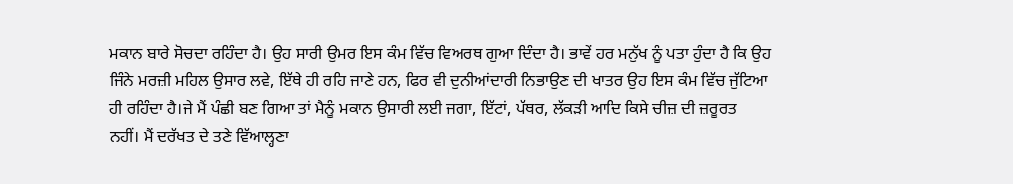ਮਕਾਨ ਬਾਰੇ ਸੋਚਦਾ ਰਹਿੰਦਾ ਹੈ। ਉਹ ਸਾਰੀ ਉਮਰ ਇਸ ਕੰਮ ਵਿੱਚ ਵਿਅਰਥ ਗੁਆ ਦਿੰਦਾ ਹੈ। ਭਾਵੇਂ ਹਰ ਮਨੁੱਖ ਨੂੰ ਪਤਾ ਹੁੰਦਾ ਹੈ ਕਿ ਉਹ ਜਿੰਨੇ ਮਰਜ਼ੀ ਮਹਿਲ ਉਸਾਰ ਲਵੇ, ਇੱਥੇ ਹੀ ਰਹਿ ਜਾਣੇ ਹਨ, ਫਿਰ ਵੀ ਦੁਨੀਆਂਦਾਰੀ ਨਿਭਾਉਣ ਦੀ ਖਾਤਰ ਉਹ ਇਸ ਕੰਮ ਵਿੱਚ ਜੁੱਟਿਆ ਹੀ ਰਹਿੰਦਾ ਹੈ।ਜੇ ਮੈਂ ਪੰਛੀ ਬਣ ਗਿਆ ਤਾਂ ਮੈਨੂੰ ਮਕਾਨ ਉਸਾਰੀ ਲਈ ਜਗਾ, ਇੱਟਾਂ, ਪੱਥਰ, ਲੱਕੜੀ ਆਦਿ ਕਿਸੇ ਚੀਜ਼ ਦੀ ਜ਼ਰੂਰਤ ਨਹੀਂ। ਮੈਂ ਦਰੱਖਤ ਦੇ ਤਣੇ ਵਿੱਆਲ੍ਹਣਾ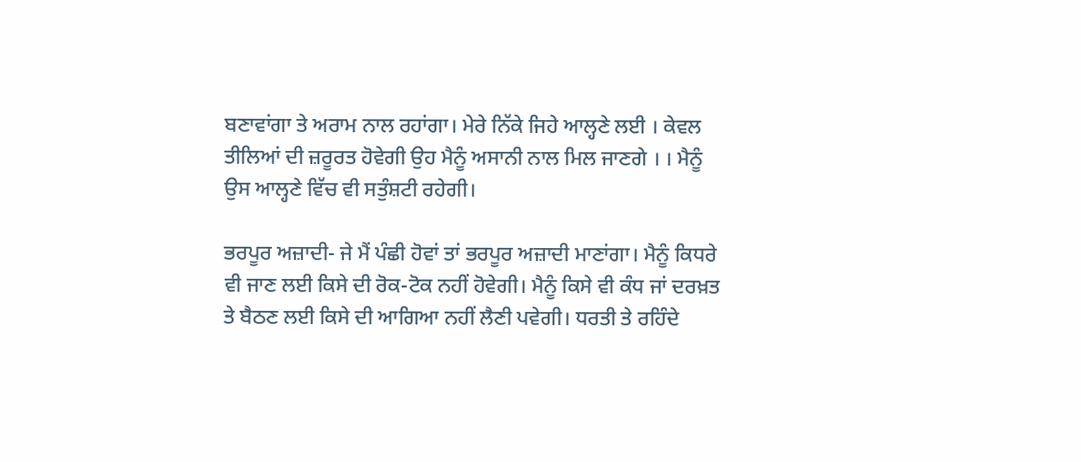ਬਣਾਵਾਂਗਾ ਤੇ ਅਰਾਮ ਨਾਲ ਰਹਾਂਗਾ। ਮੇਰੇ ਨਿੱਕੇ ਜਿਹੇ ਆਲ੍ਹਣੇ ਲਈ । ਕੇਵਲ ਤੀਲਿਆਂ ਦੀ ਜ਼ਰੂਰਤ ਹੋਵੇਗੀ ਉਹ ਮੈਨੂੰ ਅਸਾਨੀ ਨਾਲ ਮਿਲ ਜਾਣਗੇ । । ਮੈਨੂੰ ਉਸ ਆਲ੍ਹਣੇ ਵਿੱਚ ਵੀ ਸਤੁੰਸ਼ਟੀ ਰਹੇਗੀ।

ਭਰਪੂਰ ਅਜ਼ਾਦੀ- ਜੇ ਮੈਂ ਪੰਛੀ ਹੋਵਾਂ ਤਾਂ ਭਰਪੂਰ ਅਜ਼ਾਦੀ ਮਾਣਾਂਗਾ। ਮੈਨੂੰ ਕਿਧਰੇ ਵੀ ਜਾਣ ਲਈ ਕਿਸੇ ਦੀ ਰੋਕ-ਟੋਕ ਨਹੀਂ ਹੋਵੇਗੀ। ਮੈਨੂੰ ਕਿਸੇ ਵੀ ਕੰਧ ਜਾਂ ਦਰਖ਼ਤ ਤੇ ਬੈਠਣ ਲਈ ਕਿਸੇ ਦੀ ਆਗਿਆ ਨਹੀਂ ਲੈਣੀ ਪਵੇਗੀ। ਧਰਤੀ ਤੇ ਰਹਿੰਦੇ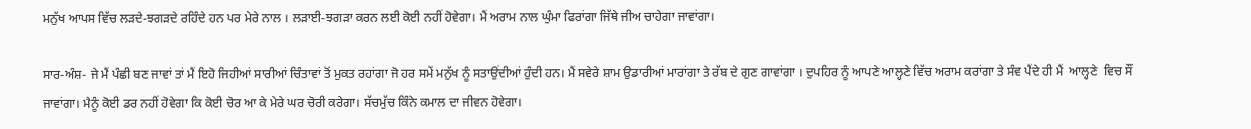ਮਨੁੱਖ ਆਪਸ ਵਿੱਚ ਲੜਦੇ-ਝਗੜਦੇ ਰਹਿੰਦੇ ਹਨ ਪਰ ਮੇਰੇ ਨਾਲ । ਲੜਾਈ-ਝਗੜਾ ਕਰਨ ਲਈ ਕੋਈ ਨਹੀਂ ਹੋਵੇਗਾ। ਮੈਂ ਅਰਾਮ ਨਾਲ ਘੁੰਮਾ ਫਿਰਾਂਗਾ ਜਿੱਥੇ ਜੀਅ ਚਾਹੇਗਾ ਜਾਵਾਂਗਾ।

ਸਾਰ-ਅੰਸ਼- ਜੇ ਮੈਂ ਪੰਛੀ ਬਣ ਜਾਵਾਂ ਤਾਂ ਮੈਂ ਇਹੋ ਜਿਹੀਆਂ ਸਾਰੀਆਂ ਚਿੰਤਾਵਾਂ ਤੋਂ ਮੁਕਤ ਰਹਾਂਗਾ ਜੋ ਹਰ ਸਮੇਂ ਮਨੁੱਖ ਨੂੰ ਸਤਾਉਂਦੀਆਂ ਹੁੰਦੀ ਹਨ। ਮੈਂ ਸਵੇਰੇ ਸ਼ਾਮ ਉਡਾਰੀਆਂ ਮਾਰਾਂਗਾ ਤੇ ਰੱਬ ਦੇ ਗੁਣ ਗਾਵਾਂਗਾ । ਦੁਪਹਿਰ ਨੂੰ ਆਪਣੇ ਆਲ੍ਹਣੇ ਵਿੱਚ ਅਰਾਮ ਕਰਾਂਗਾ ਤੇ ਸੰਵ ਪੈਂਦੇ ਹੀ ਮੈਂ  ਆਲ੍ਹਣੇ  ਵਿਚ ਸੌਂ ਜਾਵਾਂਗਾ। ਮੈਨੂੰ ਕੋਈ ਡਰ ਨਹੀਂ ਹੋਵੇਗਾ ਕਿ ਕੋਈ ਚੋਰ ਆ ਕੇ ਮੇਰੇ ਘਰ ਚੋਰੀ ਕਰੇਗਾ। ਸੱਚਮੁੱਚ ਕਿੰਨੇ ਕਮਾਲ ਦਾ ਜੀਵਨ ਹੋਵੇਗਾ।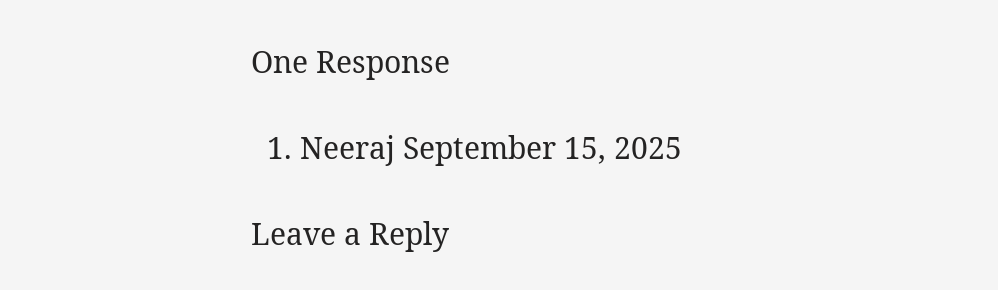One Response

  1. Neeraj September 15, 2025

Leave a Reply